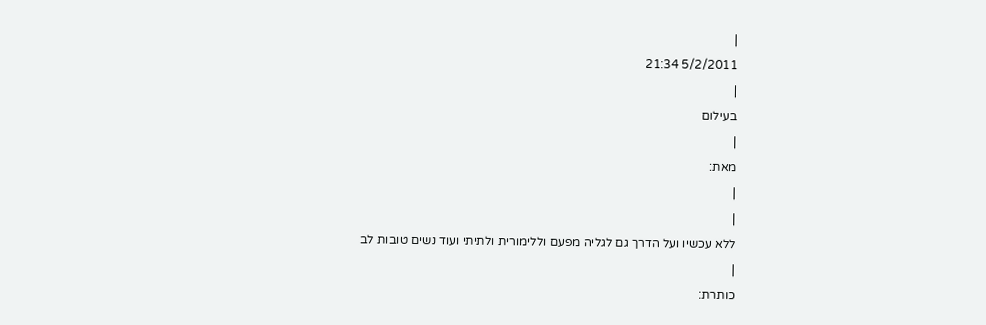|
5/2/2011 21:34
|
בעילום
|
מאת:
|
|
ללא עכשיו ועל הדרך גם לגליה מפעם וללימורית ולתיתי ועוד נשים טובות לב
|
כותרת: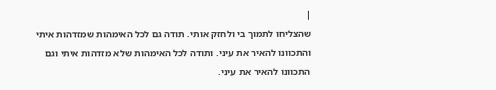|
שהצליחו לתמוך בי ולחזק אותי. תודה גם לכל האימהות שמזדהות איתי והתכוונו להאיר את עיני. ותודה לכל האימהות שלא מזדהות איתי וגם התכוונו להאיר את עיני.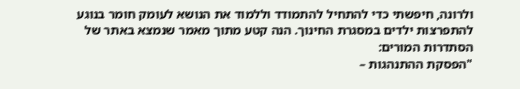ולרונה, חיפשתי כדי להתחיל להתמודד וללמוד את הנושא לעומק חומר בנוגע להתפרצות ילדים במסגרת החינוך. הנה קטע מתוך מאמר שנמצא באתר של הסתדרות המורים:
"הפסקת ההתנהגות –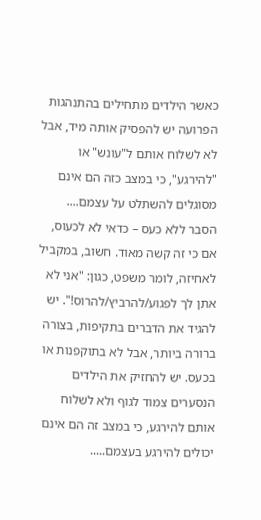כאשר הילדים מתחילים בהתנהגות הפרועה יש להפסיק אותה מיד, אבל לא לשלוח אותם ל"עונש" או "להירגע", כי במצב כזה הם אינם מסוגלים להשתלט על עצמם....
הסבר ללא כעס – כדאי לא לכעוס, אם כי זה קשה מאוד. חשוב, במקביל לאחיזה, לומר משפט, כגון: "אני לא אתן לך לפגוע/להרביץ/להרוס!". יש להגיד את הדברים בתקיפות, בצורה ברורה ביותר, אבל לא בתוקפנות או בכעס. יש להחזיק את הילדים הנסערים צמוד לגוף ולא לשלוח אותם להירגע, כי במצב זה הם אינם יכולים להירגע בעצמם.....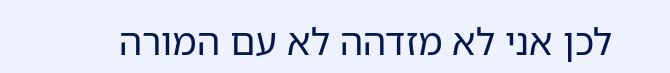לכן אני לא מזדהה לא עם המורה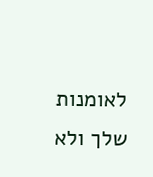לאומנות שלך ולא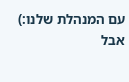עם המנהלת שלנו:)
אבל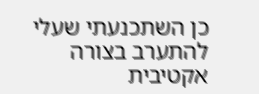כן השתכנעתי שעלי להתערב בצורה אקטיבית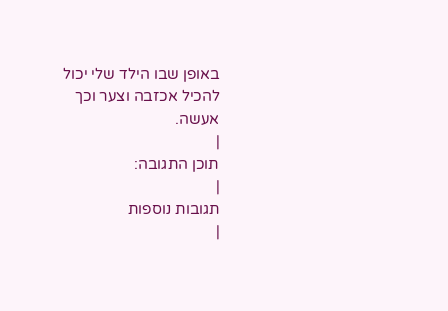באופן שבו הילד שלי יכול להכיל אכזבה וצער וכך אעשה.
|
תוכן התגובה:
|
תגובות נוספות
|